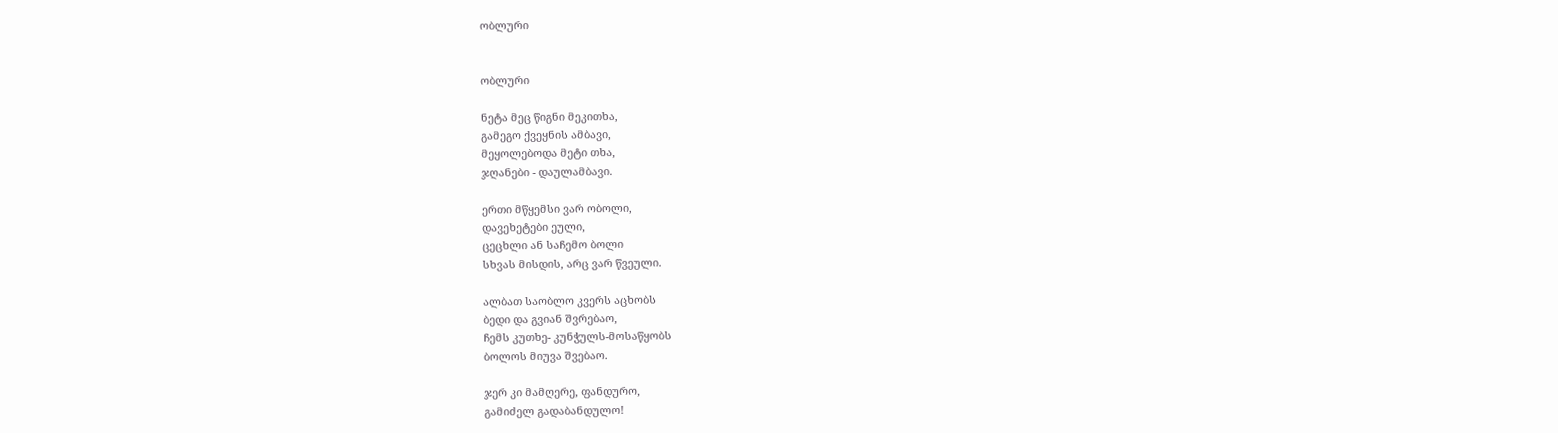ობლური


ობლური

ნეტა მეც წიგნი მეკითხა,
გამეგო ქვეყნის ამბავი,
მეყოლებოდა მეტი თხა,
ჯღანები - დაულამბავი.

ერთი მწყემსი ვარ ობოლი,
დავეხეტები ეული,
ცეცხლი ან საჩემო ბოლი
სხვას მისდის, არც ვარ წვეული.

ალბათ საობლო კვერს აცხობს
ბედი და გვიან შვრებაო,
ჩემს კუთხე- კუნჭულს-მოსაწყობს
ბოლოს მიუვა შვებაო.

ჯერ კი მამღერე, ფანდურო,
გამიძელ გადაბანდულო!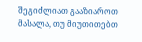შეგიძლიათ გააზიაროთ მასალა, თუ მიუთითებთ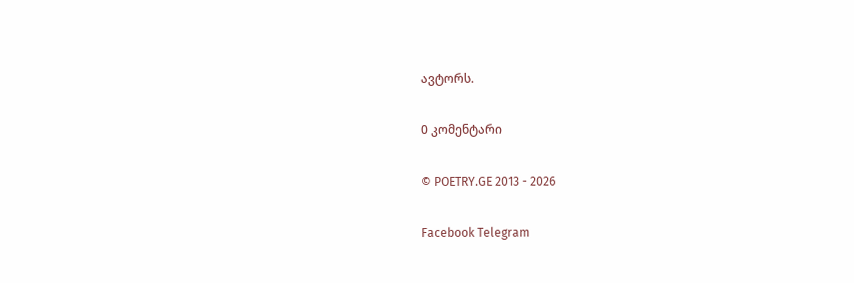ავტორს.

0 კომენტარი

© POETRY.GE 2013 - 2026

Facebook Telegram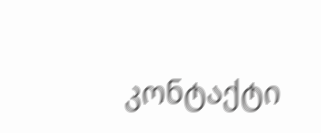კონტაქტი